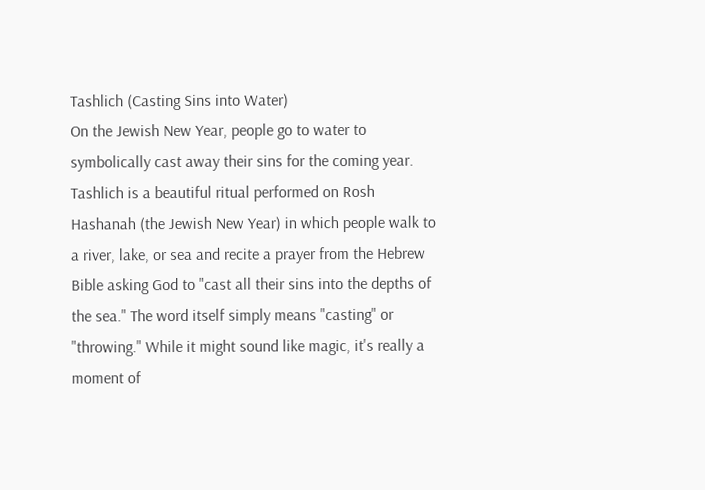Tashlich (Casting Sins into Water)
On the Jewish New Year, people go to water to symbolically cast away their sins for the coming year.
Tashlich is a beautiful ritual performed on Rosh Hashanah (the Jewish New Year) in which people walk to a river, lake, or sea and recite a prayer from the Hebrew Bible asking God to "cast all their sins into the depths of the sea." The word itself simply means "casting" or "throwing." While it might sound like magic, it's really a moment of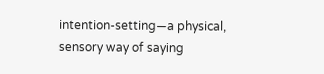intention-setting—a physical, sensory way of saying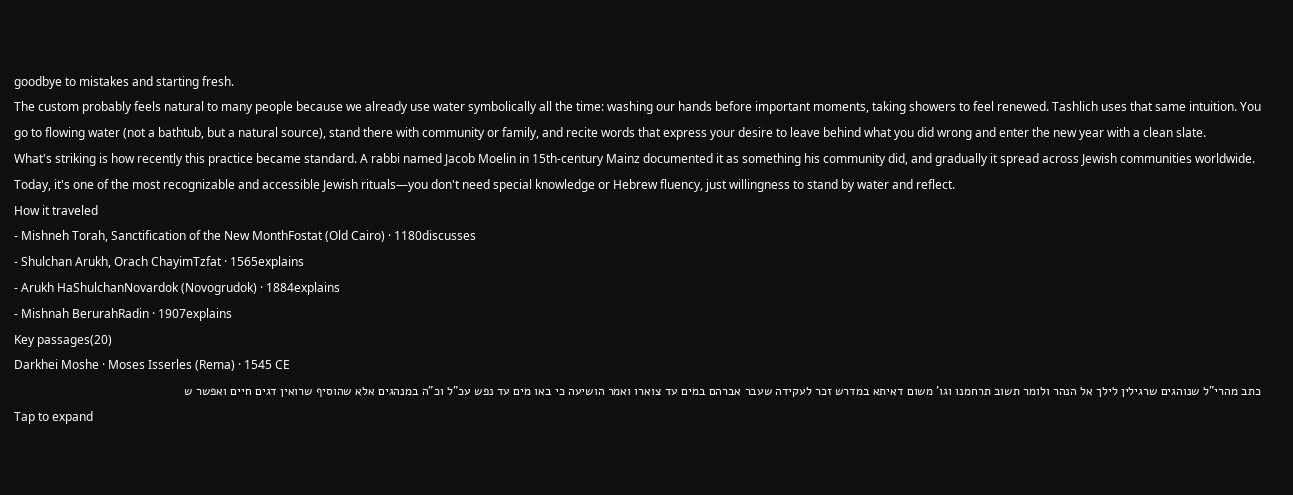goodbye to mistakes and starting fresh.
The custom probably feels natural to many people because we already use water symbolically all the time: washing our hands before important moments, taking showers to feel renewed. Tashlich uses that same intuition. You go to flowing water (not a bathtub, but a natural source), stand there with community or family, and recite words that express your desire to leave behind what you did wrong and enter the new year with a clean slate.
What's striking is how recently this practice became standard. A rabbi named Jacob Moelin in 15th-century Mainz documented it as something his community did, and gradually it spread across Jewish communities worldwide. Today, it's one of the most recognizable and accessible Jewish rituals—you don't need special knowledge or Hebrew fluency, just willingness to stand by water and reflect.
How it traveled
- Mishneh Torah, Sanctification of the New MonthFostat (Old Cairo) · 1180discusses
- Shulchan Arukh, Orach ChayimTzfat · 1565explains
- Arukh HaShulchanNovardok (Novogrudok) · 1884explains
- Mishnah BerurahRadin · 1907explains
Key passages(20)
Darkhei Moshe · Moses Isserles (Rema) · 1545 CE
כתב מהרי"ל שנוהגים שרגילין לילך אל הנהר ולומר תשוב תרחמנו וגו' משום דאיתא במדרש זכר לעקידה שעבר אברהם במים עד צוארו ואמר הושיעה כי באו מים עד נפש עכ"ל וכ"ה במנהגים אלא שהוסיף שרואין דגים חיים ואפשר ש
Tap to expand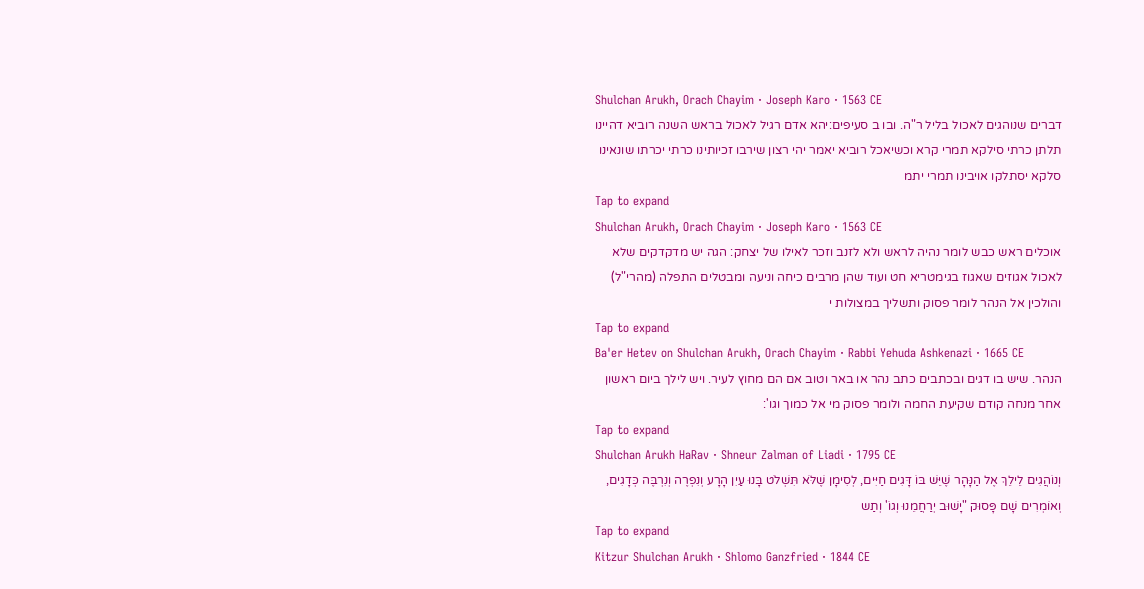Shulchan Arukh, Orach Chayim · Joseph Karo · 1563 CE
דברים שנוהגים לאכול בליל ר"ה. ובו ב סעיפים:יהא אדם רגיל לאכול בראש השנה רוביא דהיינו תלתן כרתי סילקא תמרי קרא וכשיאכל רוביא יאמר יהי רצון שירבו זכיותינו כרתי יכרתו שונאינו סלקא יסתלקו אויבינו תמרי יתמ
Tap to expand
Shulchan Arukh, Orach Chayim · Joseph Karo · 1563 CE
אוכלים ראש כבש לומר נהיה לראש ולא לזנב וזכר לאילו של יצחק: הגה יש מדקדקים שלא לאכול אגוזים שאגוז בגימטריא חט ועוד שהן מרבים כיחה וניעה ומבטלים התפלה (מהרי"ל) והולכין אל הנהר לומר פסוק ותשליך במצולות י
Tap to expand
Ba'er Hetev on Shulchan Arukh, Orach Chayim · Rabbi Yehuda Ashkenazi · 1665 CE
הנהר. שיש בו דגים ובכתבים כתב נהר או באר וטוב אם הם מחוץ לעיר. ויש לילך ביום ראשון אחר מנחה קודם שקיעת החמה ולומר פסוק מי אל כמוך וגו':
Tap to expand
Shulchan Arukh HaRav · Shneur Zalman of Liadi · 1795 CE
וְנוֹהֲגִים לֵילֵךְ אֶל הַנָּהָר שֶׁיֵּשׁ בּוֹ דָּגִים חַיִּים, לְסִימָן שֶׁלֹּא תִּשְׁלֹט בָּנוּ עַיִן הָרָע וְנִפְרֶה וְנִרְבֶּה כְּדָגִים, וְאוֹמְרִים שָׁם פָּסוּק "יָשׁוּב יְרַחֲמֵנוּ וְגוֹ' וְתַש
Tap to expand
Kitzur Shulchan Arukh · Shlomo Ganzfried · 1844 CE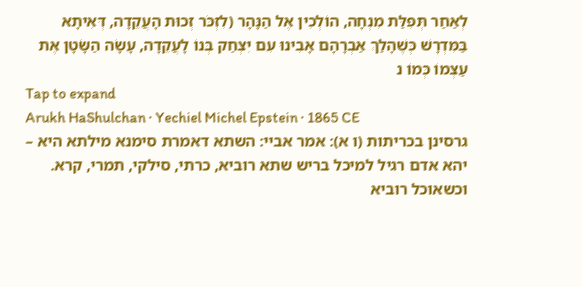לְאַחַר תְּפִלַּת מִנְחָה, הוֹלְכִין אֶל הַנָּהָר (לִזְכֹּר זְכוּת הָעֲקֵדָה, דְּאִיתָא בַּמִּדְרָשׁ כְּשֶׁהָלַךְ אַבְרָהָם אָבִינוּ עִם יִצְחַק בְּנוֹ לָעֲקֵדָה, עָשָׂה הַשָּׂטָן אֶת עַצְמוֹ כְּמוֹ נ
Tap to expand
Arukh HaShulchan · Yechiel Michel Epstein · 1865 CE
גרסינן בכריתות (ו א): אמר אביי: השתא דאמרת סימנא מילתא היא – יהא אדם רגיל למיכל בריש שתא רוביא, כרתי, סילקי, תמרי, קרא. וכשאוכל רוביא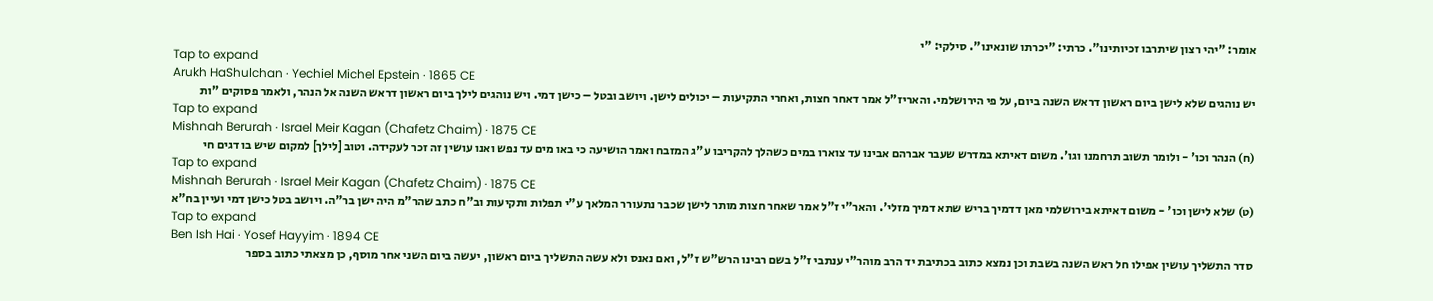אומר: "יהי רצון שיתרבו זכיותינו". כרתי: "יכרתו שונאינו". סילקי: "י
Tap to expand
Arukh HaShulchan · Yechiel Michel Epstein · 1865 CE
יש נוהגים שלא לישן ביום ראשון דראש השנה ביום, על פי הירושלמי. והאריז"ל אמר דאחר חצות, ואחרי התקיעות – יכולים לישן. ויושב ובטל – כישן דמי. ויש נוהגים לילך ביום ראשון דראש השנה אל הנהר, ולאמר פסוקים "ות
Tap to expand
Mishnah Berurah · Israel Meir Kagan (Chafetz Chaim) · 1875 CE
(ח) הנהר וכו' - ולומר תשוב תרחמנו וגו'. משום דאיתא במדרש שעבר אברהם אבינו עד צוארו במים כשהלך להקריבו ע"ג המזבח ואמר הושיעה כי באו מים עד נפש ואנו עושין זה זכר לעקידה. וטוב [לילך] למקום שיש בו דגים חי
Tap to expand
Mishnah Berurah · Israel Meir Kagan (Chafetz Chaim) · 1875 CE
(ט) שלא לישן וכו' - משום דאיתא בירושלמי מאן דדמיך בריש שתא דמיך מזלי'. והאר"י ז"ל אמר שאחר חצות מותר לישן שכבר נתעורר המלאך ע"י תפלות ותקיעות וב"ח כתב שהר"מ היה ישן בר"ה. ויושב בטל כישן דמי ועיין בח"א
Tap to expand
Ben Ish Hai · Yosef Hayyim · 1894 CE
סדר התשליך עושין אפילו חל ראש השנה בשבת וכן נמצא כתוב בכתיבת יד הרב מוהר"י ענתבי ז"ל בשם רבינו הרש"ש ז"ל, ואם נאנס ולא עשה התשליך ביום ראשון, יעשה ביום השני אחר מוסף, כן מצאתי כתוב בספר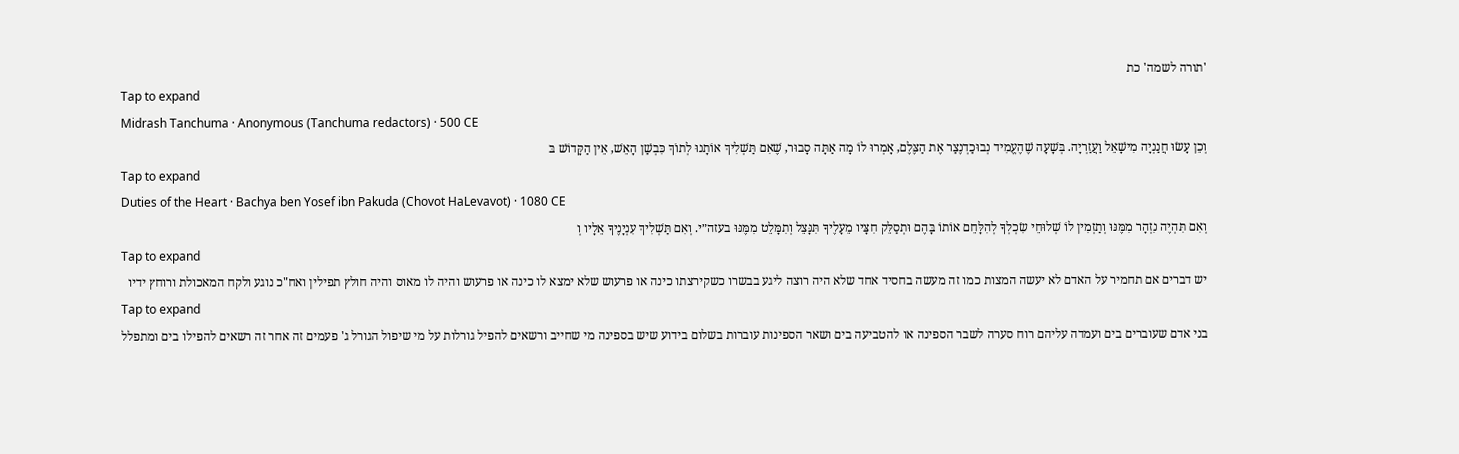'תורה לשמה' כת
Tap to expand
Midrash Tanchuma · Anonymous (Tanchuma redactors) · 500 CE
וְכֵן עָשׂוּ חֲנַנְיָה מִישָׁאֵל וַעֲזַרְיָה. בְּשָׁעָה שֶׁהֶעֱמִיד נְבוּכַדְנֶצַר אֶת הַצֶּלֶם, אָמְרוּ לוֹ מָה אַתָּה סָבוּר, שֶׁאִם תַּשְׁלִיךְ אוֹתָנוּ לְתוֹךְ כִּבְשַׁן הָאֵשׁ, אֵין הַקָּדוֹשׁ בּ
Tap to expand
Duties of the Heart · Bachya ben Yosef ibn Pakuda (Chovot HaLevavot) · 1080 CE
וְאִם תִּהְיֶה נִזְהָר מִמֶּנּוּ וְתַזְמִין לוֹ שְׁלוּחֵי שִׂכְלְךָ לְהִלָּחֵם אוֹתוֹ בָּהֶם וּתְסַלֵּק חִצָּיו מֵעָלֶיךָ תִּנָּצֵל וְתִמָּלֵט מִמֶּנּוּ בעזה״י. וְאִם תַּשְׁלִיךְ עִנְיָנֶיךָ אֵלָיו וְ
Tap to expand
יש דברים אם תחמיר על האדם לא יעשה המצות כמו זה מעשה בחסיד אחד שלא היה רוצה ליגע בבשרו כשקירצתו כינה או פרעוש שלא ימצא לו כינה או פרעוש והיה לו מאוס והיה חולץ תפילין ואח"כ נוגע ולקח המאכולת ורוחץ ידיו
Tap to expand
בני אדם שעוברים בים ועמדה עליהם רוח סערה לשבר הספינה או להטביעה בים ושאר הספינות עוברות בשלום בידוע שיש בספינה מי שחייב ורשאים להפיל גורלות על מי שיפול הגורל ג' פעמים זה אחר זה רשאים להפילו בים ומתפלל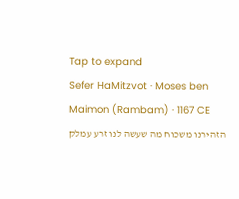Tap to expand
Sefer HaMitzvot · Moses ben Maimon (Rambam) · 1167 CE
הזהירנו משכוח מה שעשה לנו זרע עמלק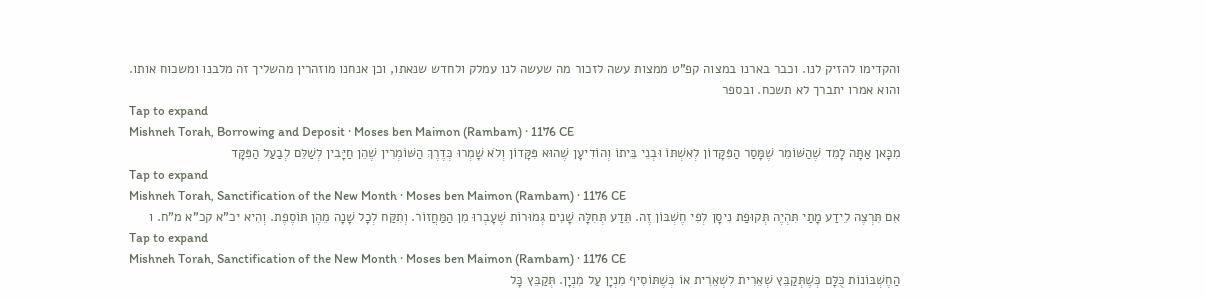והקדימו להזיק לנו. וכבר בארנו במצוה קפ"ט ממצות עשה לזכור מה שעשה לנו עמלק ולחדש שנאתו, וכן אנחנו מוזהרין מהשליך זה מלבנו ומשכוח אותו. והוא אמרו יתברך לא תשכח. ובספר
Tap to expand
Mishneh Torah, Borrowing and Deposit · Moses ben Maimon (Rambam) · 1176 CE
מִכָּאן אַתָּה לָמֵד שֶׁהַשּׁוֹמֵר שֶׁמָּסַר הַפִּקָּדוֹן לְאִשְׁתּוֹ וּבְנֵי בֵּיתוֹ וְהוֹדִיעָן שֶׁהוּא פִּקָּדוֹן וְלֹא שָׁמְרוּ כְּדֶרֶךְ הַשּׁוֹמְרִין שֶׁהֵן חַיָּבִין לְשַׁלֵּם לְבַעַל הַפִּקָּד
Tap to expand
Mishneh Torah, Sanctification of the New Month · Moses ben Maimon (Rambam) · 1176 CE
אִם תִּרְצֶה לֵידַע מָתַי תִּהְיֶה תְּקוּפַת נִיסָן לְפִי חֶשְׁבּוֹן זֶה. תֵּדַע תְּחִלָּה שָׁנִים גְּמוּרוֹת שֶׁעָבְרוּ מִן הַמַּחֲזוֹר. וְתִקַּח לְכָל שָׁנָה מֵהֶן תּוֹסֶפֶת. וְהִיא יכ"א קכ"א מ"ח. ו
Tap to expand
Mishneh Torah, Sanctification of the New Month · Moses ben Maimon (Rambam) · 1176 CE
הַחֶשְׁבּוֹנוֹת כֻּלָּם כְּשֶׁתְּקַבֵּץ שְׁאֵרִית לִשְׁאֵרִית אוֹ כְּשֶׁתּוֹסִיף מִנְיָן עַל מִנְיָן. תְּקַבֵּץ כָּל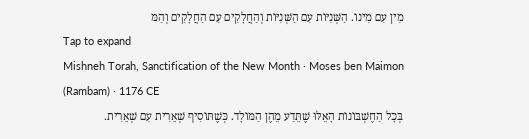מִין עִם מִינוֹ. הַשְּׁנִיּוֹת עִם הַשְּׁנִיּוֹת וְהַחֲלָקִים עִם הַחֲלָקִים וְהַמּ
Tap to expand
Mishneh Torah, Sanctification of the New Month · Moses ben Maimon (Rambam) · 1176 CE
בְּכָל הַחֶשְׁבּוֹנוֹת הָאֵלּוּ שֶׁתֵּדַע מֵהֶן הַמּוֹלָד. כְּשֶׁתּוֹסִיף שְׁאֵרִית עִם שְׁאֵרִית.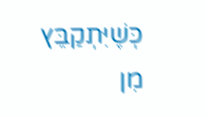כְּשֶׁיִּתְקַבֵּץ מִן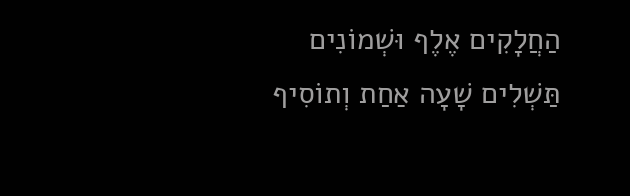הַחֲלָקִים אֶלֶף וּשְׁמוֹנִים תַּשְׁלִים שָׁעָה אַחַת וְתוֹסִיף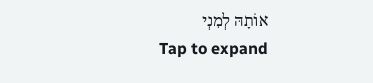אוֹתָהּ לְמִנְי
Tap to expand